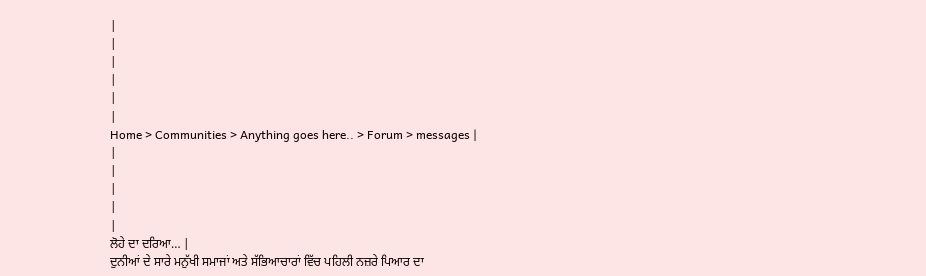|
|
|
|
|
|
Home > Communities > Anything goes here.. > Forum > messages |
|
|
|
|
|
ਲੋਹੇ ਦਾ ਦਰਿਆ… |
ਦੁਨੀਆਂ ਦੇ ਸਾਰੇ ਮਨੁੱਖੀ ਸਮਾਜਾਂ ਅਤੇ ਸੱਭਿਆਚਾਰਾਂ ਵਿੱਚ ਪਹਿਲੀ ਨਜ਼ਰੇ ਪਿਆਰ ਦਾ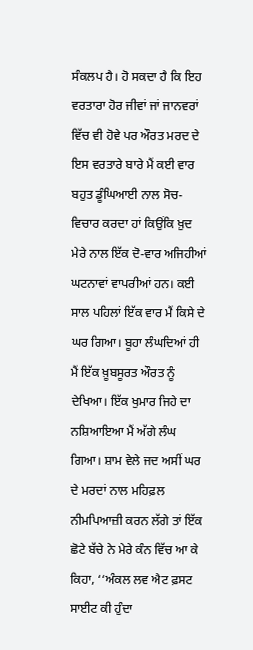ਸੰਕਲਪ ਹੈ। ਹੋ ਸਕਦਾ ਹੈ ਕਿ ਇਹ ਵਰਤਾਰਾ ਹੋਰ ਜੀਵਾਂ ਜਾਂ ਜਾਨਵਰਾਂ ਵਿੱਚ ਵੀ ਹੋਵੇ ਪਰ ਔਰਤ ਮਰਦ ਦੇ ਇਸ ਵਰਤਾਰੇ ਬਾਰੇ ਮੈਂ ਕਈ ਵਾਰ ਬਹੁਤ ਡੂੰਘਿਆਈ ਨਾਲ ਸੋਚ-ਵਿਚਾਰ ਕਰਦਾ ਹਾਂ ਕਿਉਂਕਿ ਖ਼ੁਦ ਮੇਰੇ ਨਾਲ ਇੱਕ ਦੋ-ਵਾਰ ਅਜਿਹੀਆਂ ਘਟਨਾਵਾਂ ਵਾਪਰੀਆਂ ਹਨ। ਕਈ ਸਾਲ ਪਹਿਲਾਂ ਇੱਕ ਵਾਰ ਮੈਂ ਕਿਸੇ ਦੇ ਘਰ ਗਿਆ। ਬੂਹਾ ਲੰਘਦਿਆਂ ਹੀ ਮੈਂ ਇੱਕ ਖ਼ੂਬਸੂਰਤ ਔਰਤ ਨੂੰ ਦੇਖਿਆ। ਇੱਕ ਖੁਮਾਰ ਜਿਹੇ ਦਾ ਨਸ਼ਿਆਇਆ ਮੈਂ ਅੱਗੇ ਲੰਘ ਗਿਆ। ਸ਼ਾਮ ਵੇਲੇ ਜਦ ਅਸੀਂ ਘਰ ਦੇ ਮਰਦਾਂ ਨਾਲ ਮਹਿਫ਼ਲ ਨੀਮਪਿਆਜ਼ੀ ਕਰਨ ਲੱਗੇ ਤਾਂ ਇੱਕ ਛੋਟੇ ਬੱਚੇ ਨੇ ਮੇਰੇ ਕੰਨ ਵਿੱਚ ਆ ਕੇ ਕਿਹਾ, ‘‘ਅੰਕਲ ਲਵ ਐਟ ਫ਼ਸਟ ਸਾਈਟ ਕੀ ਹੁੰਦਾ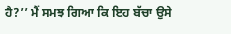ਹੈ?’’ ਮੈਂ ਸਮਝ ਗਿਆ ਕਿ ਇਹ ਬੱਚਾ ਉਸੇ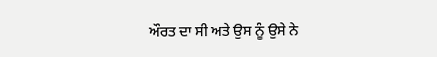ਔਰਤ ਦਾ ਸੀ ਅਤੇ ਉਸ ਨੂੰ ਉਸੇ ਨੇ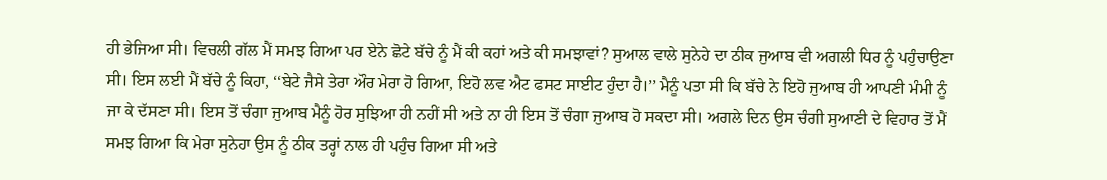ਹੀ ਭੇਜਿਆ ਸੀ। ਵਿਚਲੀ ਗੱਲ ਮੈਂ ਸਮਝ ਗਿਆ ਪਰ ਏਨੇ ਛੋਟੇ ਬੱਚੇ ਨੂੰ ਮੈਂ ਕੀ ਕਹਾਂ ਅਤੇ ਕੀ ਸਮਝਾਵਾਂ? ਸੁਆਲ ਵਾਲੇ ਸੁਨੇਹੇ ਦਾ ਠੀਕ ਜੁਆਬ ਵੀ ਅਗਲੀ ਧਿਰ ਨੂੰ ਪਹੁੰਚਾਉਣਾ ਸੀ। ਇਸ ਲਈ ਮੈਂ ਬੱਚੇ ਨੂੰ ਕਿਹਾ, ‘‘ਬੇਟੇ ਜੈਸੇ ਤੇਰਾ ਔਰ ਮੇਰਾ ਹੋ ਗਿਆ, ਇਹੋ ਲਵ ਐਟ ਫਸਟ ਸਾਈਟ ਹੁੰਦਾ ਹੈ।’’ ਮੈਨੂੰ ਪਤਾ ਸੀ ਕਿ ਬੱਚੇ ਨੇ ਇਹੋ ਜੁਆਬ ਹੀ ਆਪਣੀ ਮੰਮੀ ਨੂੰ ਜਾ ਕੇ ਦੱਸਣਾ ਸੀ। ਇਸ ਤੋਂ ਚੰਗਾ ਜੁਆਬ ਮੈਨੂੰ ਹੋਰ ਸੁਝਿਆ ਹੀ ਨਹੀਂ ਸੀ ਅਤੇ ਨਾ ਹੀ ਇਸ ਤੋਂ ਚੰਗਾ ਜੁਆਬ ਹੋ ਸਕਦਾ ਸੀ। ਅਗਲੇ ਦਿਨ ਉਸ ਚੰਗੀ ਸੁਆਣੀ ਦੇ ਵਿਹਾਰ ਤੋਂ ਮੈਂ ਸਮਝ ਗਿਆ ਕਿ ਮੇਰਾ ਸੁਨੇਹਾ ਉਸ ਨੂੰ ਠੀਕ ਤਰ੍ਹਾਂ ਨਾਲ ਹੀ ਪਹੁੰਚ ਗਿਆ ਸੀ ਅਤੇ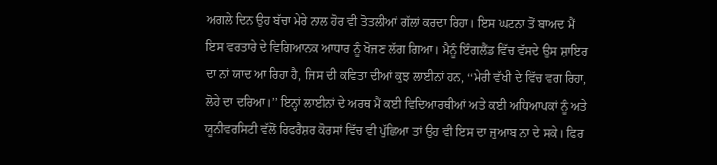ਅਗਲੇ ਦਿਨ ਉਹ ਬੱਚਾ ਮੇਰੇ ਨਾਲ ਹੋਰ ਵੀ ਤੋਤਲੀਆਂ ਗੱਲਾਂ ਕਰਦਾ ਰਿਹਾ। ਇਸ ਘਟਨਾ ਤੋਂ ਬਾਅਦ ਮੈਂ ਇਸ ਵਰਤਾਰੇ ਦੇ ਵਿਗਿਆਨਕ ਆਧਾਰ ਨੂੰ ਖੋਜਣ ਲੱਗ ਗਿਆ। ਮੈਨੂੰ ਇੰਗਲੈਂਡ ਵਿੱਚ ਵੱਸਦੇ ਉਸ ਸ਼ਾਇਰ ਦਾ ਨਾਂ ਯਾਦ ਆ ਰਿਹਾ ਹੈ, ਜਿਸ ਦੀ ਕਵਿਤਾ ਦੀਆਂ ਕੁਝ ਲਾਈਨਾਂ ਹਨ, ‘‘ਮੇਰੀ ਵੱਖੀ ਦੇ ਵਿੱਚ ਵਗ ਰਿਹਾ, ਲੋਹੇ ਦਾ ਦਰਿਆ।’’ ਇਨ੍ਹਾਂ ਲਾਈਨਾਂ ਦੇ ਅਰਥ ਮੈਂ ਕਈ ਵਿਦਿਆਰਥੀਆਂ ਅਤੇ ਕਈ ਅਧਿਆਪਕਾਂ ਨੂੰ ਅਤੇ ਯੂਨੀਵਰਸਿਟੀ ਵੱਲੋਂ ਰਿਫਰੈਸ਼ਰ ਕੋਰਸਾਂ ਵਿੱਚ ਵੀ ਪੁੱਛਿਆ ਤਾਂ ਉਹ ਵੀ ਇਸ ਦਾ ਜੁਆਬ ਨਾ ਦੇ ਸਕੇ। ਫਿਰ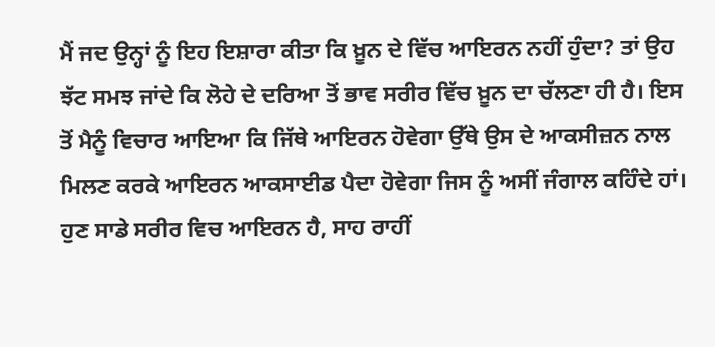ਮੈਂ ਜਦ ਉਨ੍ਹਾਂ ਨੂੰ ਇਹ ਇਸ਼ਾਰਾ ਕੀਤਾ ਕਿ ਖ਼ੂਨ ਦੇ ਵਿੱਚ ਆਇਰਨ ਨਹੀਂ ਹੁੰਦਾ? ਤਾਂ ਉਹ ਝੱਟ ਸਮਝ ਜਾਂਦੇ ਕਿ ਲੋਹੇ ਦੇ ਦਰਿਆ ਤੋਂ ਭਾਵ ਸਰੀਰ ਵਿੱਚ ਖ਼ੂਨ ਦਾ ਚੱਲਣਾ ਹੀ ਹੈ। ਇਸ ਤੋਂ ਮੈਨੂੰ ਵਿਚਾਰ ਆਇਆ ਕਿ ਜਿੱਥੇ ਆਇਰਨ ਹੋਵੇਗਾ ਉੱਥੇ ਉਸ ਦੇ ਆਕਸੀਜ਼ਨ ਨਾਲ ਮਿਲਣ ਕਰਕੇ ਆਇਰਨ ਆਕਸਾਈਡ ਪੈਦਾ ਹੋਵੇਗਾ ਜਿਸ ਨੂੰ ਅਸੀਂ ਜੰਗਾਲ ਕਹਿੰਦੇ ਹਾਂ। ਹੁਣ ਸਾਡੇ ਸਰੀਰ ਵਿਚ ਆਇਰਨ ਹੈ, ਸਾਹ ਰਾਹੀਂ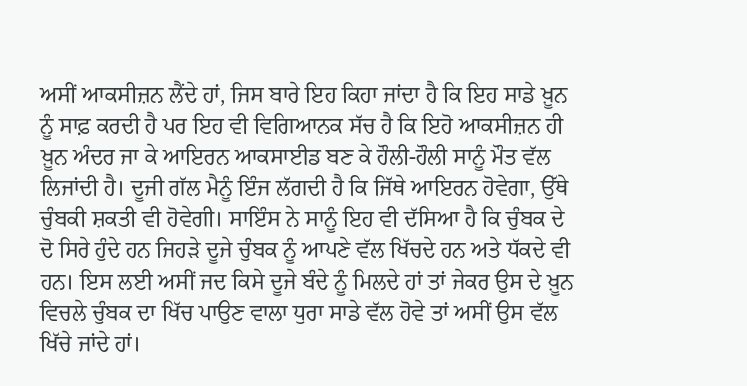ਅਸੀਂ ਆਕਸੀਜ਼ਨ ਲੈਂਦੇ ਹਾਂ, ਜਿਸ ਬਾਰੇ ਇਹ ਕਿਹਾ ਜਾਂਦਾ ਹੈ ਕਿ ਇਹ ਸਾਡੇ ਖ਼ੂਨ ਨੂੰ ਸਾਫ਼ ਕਰਦੀ ਹੈ ਪਰ ਇਹ ਵੀ ਵਿਗਿਆਨਕ ਸੱਚ ਹੈ ਕਿ ਇਹੋ ਆਕਸੀਜ਼ਨ ਹੀ ਖ਼ੂਨ ਅੰਦਰ ਜਾ ਕੇ ਆਇਰਨ ਆਕਸਾਈਡ ਬਣ ਕੇ ਹੌਲੀ-ਹੌਲੀ ਸਾਨੂੰ ਮੌਤ ਵੱਲ ਲਿਜਾਂਦੀ ਹੈ। ਦੂਜੀ ਗੱਲ ਮੈਨੂੰ ਇੰਜ ਲੱਗਦੀ ਹੈ ਕਿ ਜਿੱਥੇ ਆਇਰਨ ਹੋਵੇਗਾ, ਉੱਥੇ ਚੁੰਬਕੀ ਸ਼ਕਤੀ ਵੀ ਹੋਵੇਗੀ। ਸਾਇੰਸ ਨੇ ਸਾਨੂੰ ਇਹ ਵੀ ਦੱਸਿਆ ਹੈ ਕਿ ਚੁੰਬਕ ਦੇ ਦੋ ਸਿਰੇ ਹੁੰਦੇ ਹਨ ਜਿਹੜੇ ਦੂਜੇ ਚੁੰਬਕ ਨੂੰ ਆਪਣੇ ਵੱਲ ਖਿੱਚਦੇ ਹਨ ਅਤੇ ਧੱਕਦੇ ਵੀ ਹਨ। ਇਸ ਲਈ ਅਸੀਂ ਜਦ ਕਿਸੇ ਦੂਜੇ ਬੰਦੇ ਨੂੰ ਮਿਲਦੇ ਹਾਂ ਤਾਂ ਜੇਕਰ ਉਸ ਦੇ ਖ਼ੂਨ ਵਿਚਲੇ ਚੁੰਬਕ ਦਾ ਖਿੱਚ ਪਾਉਣ ਵਾਲਾ ਧੁਰਾ ਸਾਡੇ ਵੱਲ ਹੋਵੇ ਤਾਂ ਅਸੀਂ ਉਸ ਵੱਲ ਖਿੱਚੇ ਜਾਂਦੇ ਹਾਂ।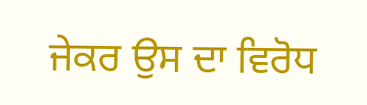ਜੇਕਰ ਉਸ ਦਾ ਵਿਰੋਧ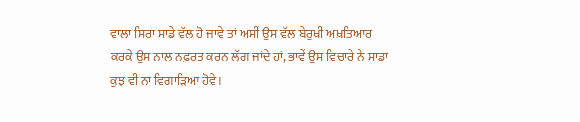ਵਾਲਾ ਸਿਰਾ ਸਾਡੇ ਵੱਲ ਹੋ ਜਾਵੇ ਤਾਂ ਅਸੀਂ ਉਸ ਵੱਲ ਬੇਰੁਖੀ ਅਖ਼ਤਿਆਰ ਕਰਕੇ ਉਸ ਨਾਲ ਨਫ਼ਰਤ ਕਰਨ ਲੱਗ ਜਾਂਦੇ ਹਾਂ, ਭਾਵੇਂ ਉਸ ਵਿਚਾਰੇ ਨੇ ਸਾਡਾ ਕੁਝ ਵੀ ਨਾ ਵਿਗਾੜਿਆ ਹੋਵੇ।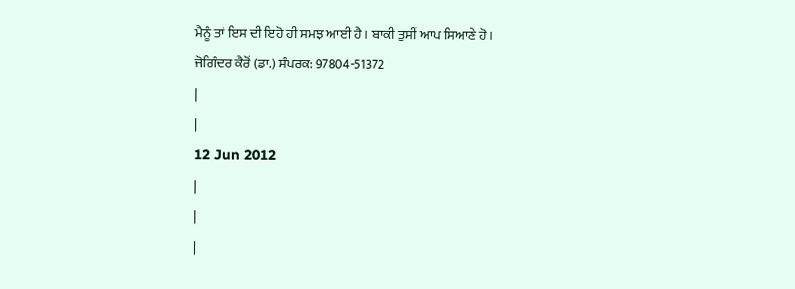ਮੈਨੂੰ ਤਾਂ ਇਸ ਦੀ ਇਹੋ ਹੀ ਸਮਝ ਆਈ ਹੈ। ਬਾਕੀ ਤੁਸੀਂ ਆਪ ਸਿਆਣੇ ਹੋ।
ਜੋਗਿੰਦਰ ਕੈਰੋਂ (ਡਾ.) ਸੰਪਰਕ: 97804-51372
|
|
12 Jun 2012
|
|
|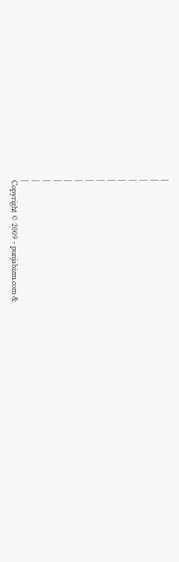|
|
|
|
|
|
|
|
|
|
|
|
|
|
Copyright © 2009 - punjabizm.com &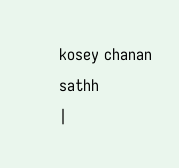kosey chanan sathh
|